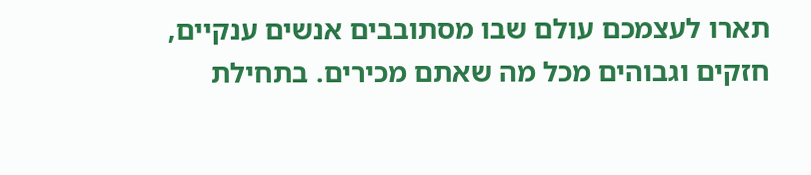תארו לעצמכם עולם שבו מסתובבים אנשים ענקיים, חזקים וגבוהים מכל מה שאתם מכירים. בתחילת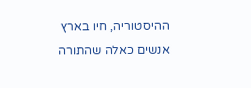ההיסטוריה, חיו בארץ אנשים כאלה שהתורה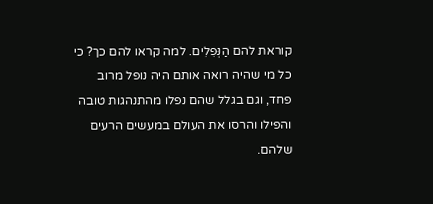קוראת להם הַנְּפִלִים. למה קראו להם כך? כי כל מי שהיה רואה אותם היה נופל מרוב פחד, וגם בגלל שהם נפלו מהתנהגות טובה והפילו והרסו את העולם במעשים הרעים שלהם.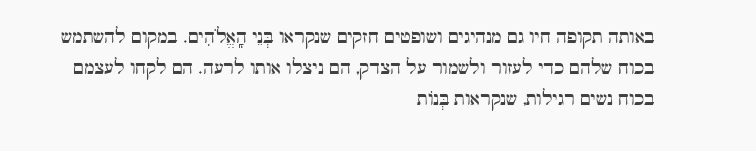באותה תקופה חיו גם מנהיגים ושופטים חזקים שנקראו בְּנֵי הָֽאֱלֹהִים. במקום להשתמש בכוח שלהם כדי לעזור ולשמור על הצדק, הם ניצלו אותו לרעה. הם לקחו לעצמם בכוח נשים רגילות, שנקראות בְּנוֹת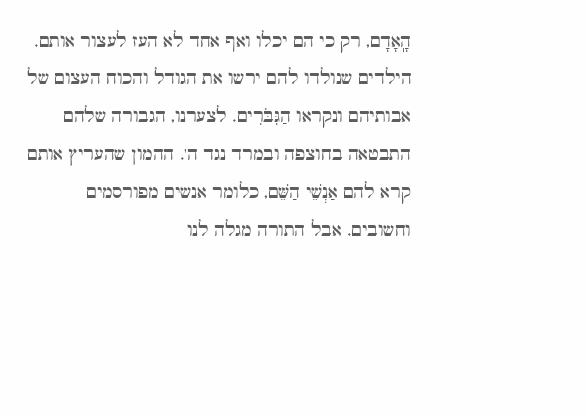הָֽאָדָם, רק כי הם יכלו ואף אחד לא העז לעצור אותם.
הילדים שנולדו להם ירשו את הגודל והכוח העצום של אבותיהם ונקראו הַגִּבֹּרִים. לצערנו, הגבורה שלהם התבטאה בחוצפה ובמרד נגד ה'. ההמון שהעריץ אותם קרא להם אַנְשֵׁי הַשֵּׁם, כלומר אנשים מפורסמים וחשובים. אבל התורה מגלה לנו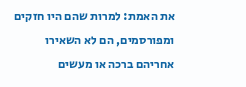את האמת: למרות שהם היו חזקים ומפורסמים, הם לא השאירו אחריהם ברכה או מעשים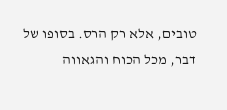טובים, אלא רק הרס. בסופו של דבר, מכל הכוח והגאווה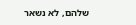שלהם, לא נשאר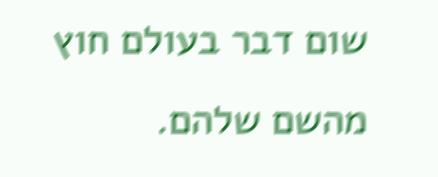שום דבר בעולם חוץ מהשם שלהם.